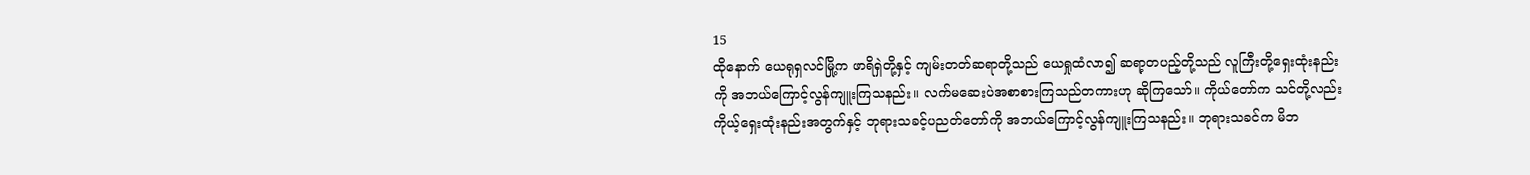15
ထိုနောက် ယေရုရှလင်မြို့က ဖာရိရှဲတို့နှင့် ကျမ်းတတ်ဆရာတို့သည် ယေရှုထံလာ၍ ဆရာ့တပည့်တို့သည် လူကြီးတို့ရှေးထုံးနည်းကို အဘယ်ကြောင့်လွန်ကျူးကြသနည်း။ လက်မဆေးပဲအစာစားကြသည်တကားဟု ဆိုကြသော်။ ကိုယ်တော်က သင်တို့လည်းကိုယ့်ရှေးထုံးနည်းအတွက်နှင့် ဘုရားသခင့်ပညတ်တော်ကို အဘယ်ကြောင့်လွန်ကျူးကြသနည်း။ ဘုရားသခင်က မိဘ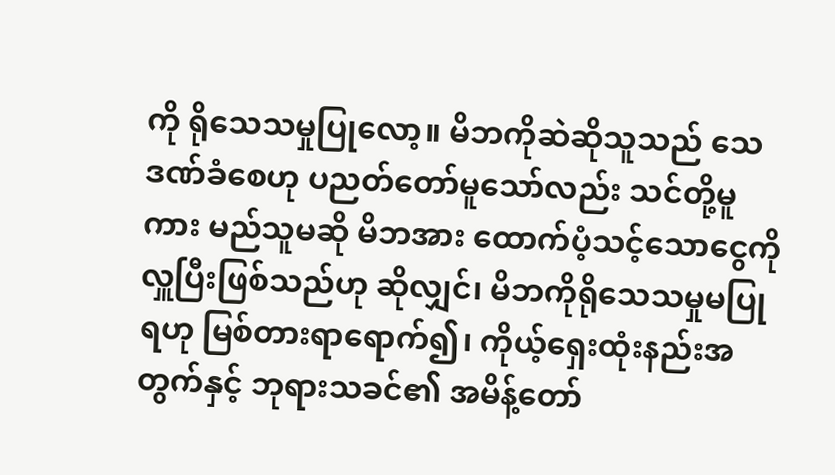ကို ရိုသေသမှုပြုလော့။ မိဘကိုဆဲဆိုသူသည် သေဒဏ်ခံစေဟု ပညတ်တော်မူသော်လည်း သင်တို့မူကား မည်သူမဆို မိဘအား ထောက်ပံ့သင့်သောငွေကို လှူပြီးဖြစ်သည်ဟု ဆိုလျှင်၊ မိဘကိုရိုသေသမှုမပြုရဟု မြစ်တားရာရောက်၍၊ ကိုယ့်ရှေးထုံးနည်းအတွက်နှင့် ဘုရားသခင်၏ အမိန့်တော်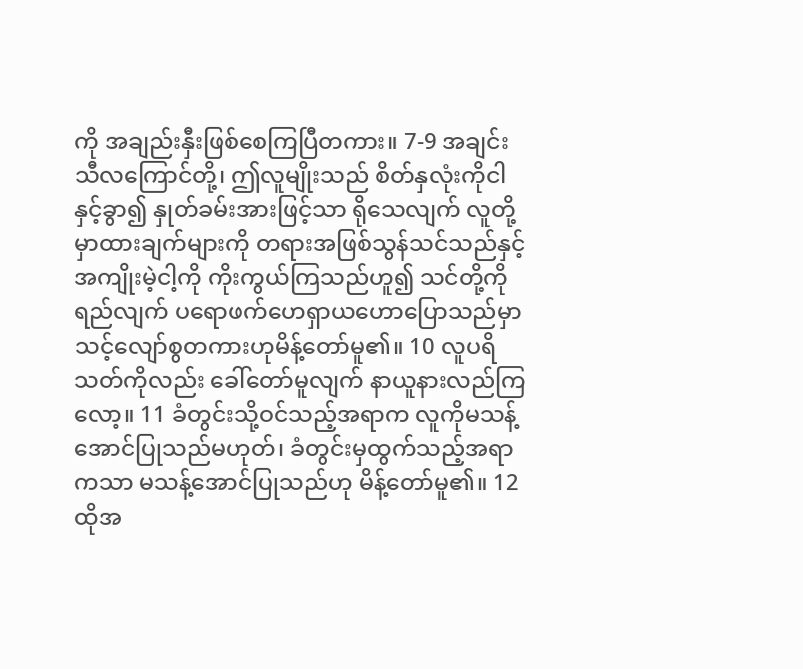ကို အချည်းနှီးဖြစ်စေကြပြီတကား။ 7-9 အချင်းသီလကြောင်တို့၊ ဤလူမျိုးသည် စိတ်နှလုံးကိုငါနှင့်ခွာ၍ နှုတ်ခမ်းအားဖြင့်သာ ရိုသေလျက် လူတို့မှာထားချက်များကို တရားအဖြစ်သွန်သင်သည်နှင့် အကျိုးမဲ့ငါ့ကို ကိုးကွယ်ကြသည်ဟူ၍ သင်တို့ကိုရည်လျက် ပရောဖက်ဟေရှာယဟောပြောသည်မှာ သင့်လျော်စွတကားဟုမိန့်တော်မူ၏။ 10 လူပရိသတ်ကိုလည်း ခေါ်တော်မူလျက် နာယူနားလည်ကြလော့။ 11 ခံတွင်းသို့ဝင်သည့်အရာက လူကိုမသန့်အောင်ပြုသည်မဟုတ်၊ ခံတွင်းမှထွက်သည့်အရာကသာ မသန့်အောင်ပြုသည်ဟု မိန့်တော်မူ၏။ 12 ထိုအ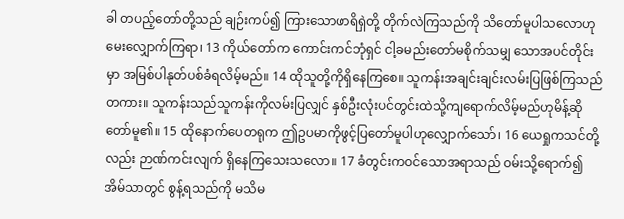ခါ တပည့်တော်တို့သည် ချဉ်းကပ်၍ ကြားသောဖာရိရှဲတို့ တိုက်လဲကြသည်ကို သိတော်မူပါသလောဟု မေးလျှောက်ကြရာ၊ 13 ကိုယ်တော်က ကောင်းကင်ဘုံရှင် ငါ့ခမည်းတော်မစိုက်သမျှ သောအပင်တိုင်းမှာ အမြစ်ပါနုတ်ပစ်ခံရလိမ့်မည်။ 14 ထိုသူတို့ကိုရှိနေကြစေ။ သူကန်းအချင်းချင်းလမ်းပြဖြစ်ကြသည်တကား။ သူကန်းသည်သူကန်းကိုလမ်းပြလျှင် နှစ်ဦးလုံးပင်တွင်းထဲသို့ကျရောက်လိမ့်မည်ဟုမိန့်ဆိုတော်မူ၏။ 15 ထိုနောက်ပေတရုက ဤဥပမာကိုဖွင့်ပြတော်မူပါဟုလျှောက်သော်၊ 16 ယေရှုကသင်တို့လည်း ဉာဏ်ကင်းလျက် ရှိနေကြသေးသလော။ 17 ခံတွင်းကဝင်သောအရာသည် ဝမ်းသို့ရောက်၍ အိမ်သာတွင် စွန့်ရသည်ကို မသိမ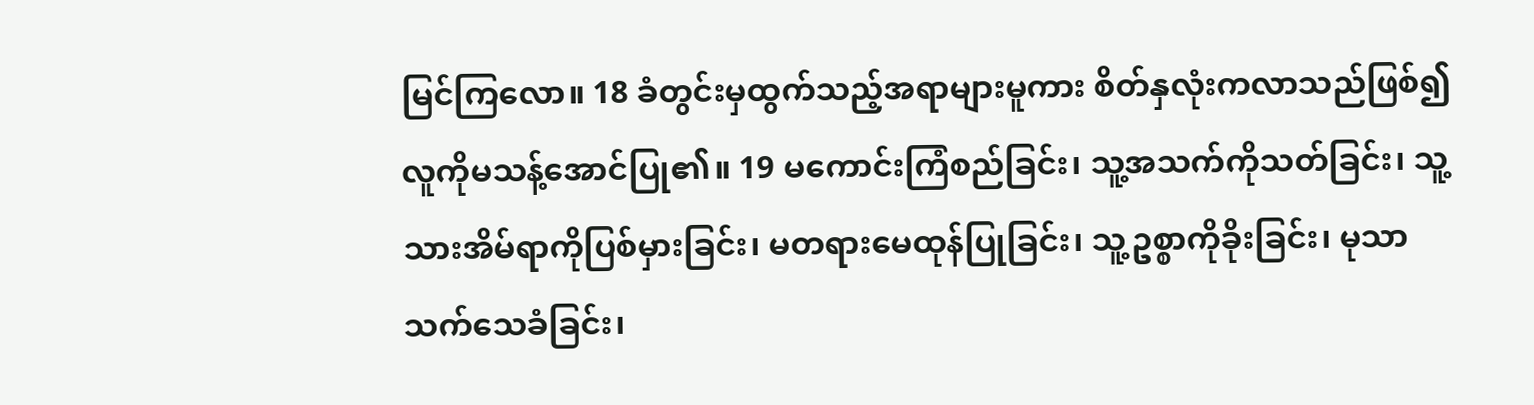မြင်ကြလော။ 18 ခံတွင်းမှထွက်သည့်အရာများမူကား စိတ်နှလုံးကလာသည်ဖြစ်၍ လူကိုမသန့်အောင်ပြု၏။ 19 မကောင်းကြံစည်ခြင်း၊ သူ့အသက်ကိုသတ်ခြင်း၊ သူ့သားအိမ်ရာကိုပြစ်မှားခြင်း၊ မတရားမေထုန်ပြုခြင်း၊ သူ့ဥစ္စာကိုခိုးခြင်း၊ မုသာသက်သေခံခြင်း၊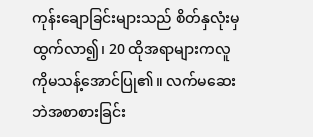ကုန်းချောခြင်းများသည် စိတ်နှလုံးမှထွက်လာ၍၊ 20 ထိုအရာများကလူကိုမသန့်အောင်ပြု၏။ လက်မဆေးဘဲအစာစားခြင်း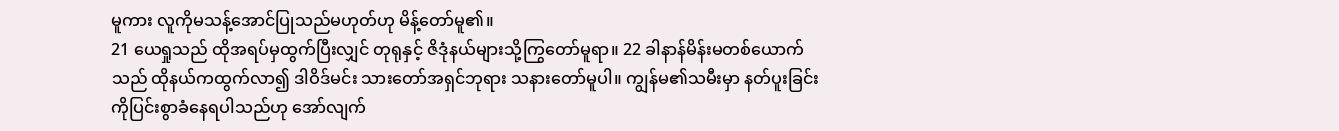မူကား လူကိုမသန့်အောင်ပြုသည်မဟုတ်ဟု မိန့်တော်မူ၏။
21 ယေရှုသည် ထိုအရပ်မှထွက်ပြီးလျှင် တုရုနှင့် ဇိဒုံနယ်များသို့ကြွတော်မူရာ။ 22 ခါနာန်မိန်းမတစ်ယောက်သည် ထိုနယ်ကထွက်လာ၍ ဒါဝိဒ်မင်း သားတော်အရှင်ဘုရား သနားတော်မူပါ။ ကျွန်မ၏သမီးမှာ နတ်ပူးခြင်းကိုပြင်းစွာခံနေရပါသည်ဟု အော်လျက်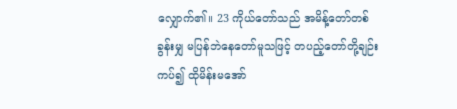လျှောက်၏။ 23 ကိုယ်တော်သည် အမိန့်တော်တစ်ခွန်းမျှ မပြန်ဘဲနေတော်မူသဖြင့် တပည့်တော်တို့ချဉ်းကပ်၍ ထိုမိန်းမအော်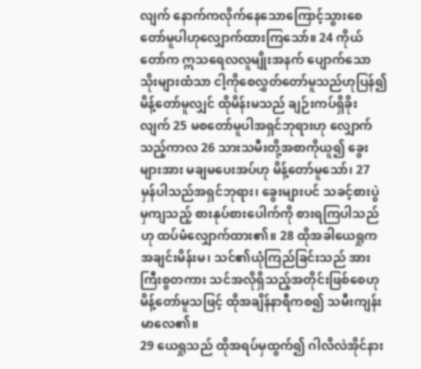လျက် နောက်ကလိုက်နေသောကြောင့်သွားစေတော်မူပါဟုလျှောက်ထားကြသော်။ 24 ကိုယ်တော်က ဣသရေလလူမျိုးအနက် ပျောက်သောသိုးများထံသာ ငါ့ကိုစေလွှတ်တော်မူသည်ဟုပြန်၍ မိန့်တော်မူလျှင် ထိုမိန်းမသည် ချဉ်းကပ်ရှိခိုးလျက် 25 မစတော်မူပါအရှင်ဘုရားဟု လျှောက်သည့်ကာလ 26 သားသမီးတို့အစာကိုယူ၍ ခွေးများအား မချမပေးအပ်ဟု မိန့်တော်မူသော်၊ 27 မှန်ပါသည်အရှင်ဘုရား၊ ခွေးများပင် သခင့်စားပွဲမှကျသည့် စားနုပ်စားပေါက်ကို စားရကြပါသည်ဟု ထပ်မံလျှောက်ထား၏။ 28 ထိုအခါယေရှုက အချင်းမိန်းမ၊ သင်၏ယုံကြည်ခြင်းသည် အားကြီးစွတကား သင်အလိုရှိသည့်အတိုင်းဖြစ်စေဟု မိန့်တော်မူသဖြင့် ထိုအချိန်နာရီကစ၍ သမီးကျန်းမာလေ၏။
29 ယေရှုသည် ထိုအရပ်မှထွက်၍ ဂါလိလဲအိုင်နား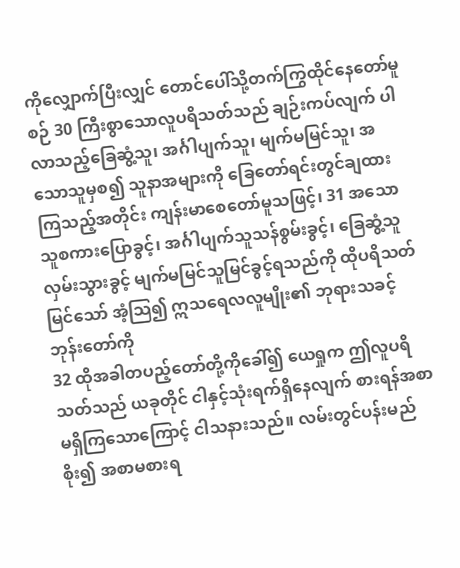ကိုလျှောက်ပြီးလျှင် တောင်ပေါ်သို့တက်ကြွထိုင်နေတော်မူစဉ် 30 ကြီးစွာသောလူပရိသတ်သည် ချဉ်းကပ်လျက် ပါလာသည့်ခြေဆွံ့သူ၊ အင်္ဂါပျက်သူ၊ မျက်မမြင်သူ၊ အသောသူမှစ၍ သူနာအများကို ခြေတော်ရင်းတွင်ချထားကြသည့်အတိုင်း ကျန်းမာစေတော်မူသဖြင့်၊ 31 အသောသူစကားပြောခွင့်၊ အင်္ဂါပျက်သူသန်စွမ်းခွင့်၊ ခြေဆွံ့သူလှမ်းသွားခွင့် မျက်မမြင်သူမြင်ခွင့်ရသည်ကို ထိုပရိသတ်မြင်သော် အံ့သြ၍ ဣသရေလလူမျိုး၏ ဘုရားသခင့်ဘုန်းတော်ကို
32 ထိုအခါတပည့်တော်တို့ကိုခေါ်၍ ယေရှုက ဤလူပရိသတ်သည် ယခုတိုင် ငါနှင့်သုံးရက်ရှိနေလျက် စားရန်အစာမရှိကြသောကြောင့် ငါသနားသည်။ လမ်းတွင်ပန်းမည်စိုး၍ အစာမစားရ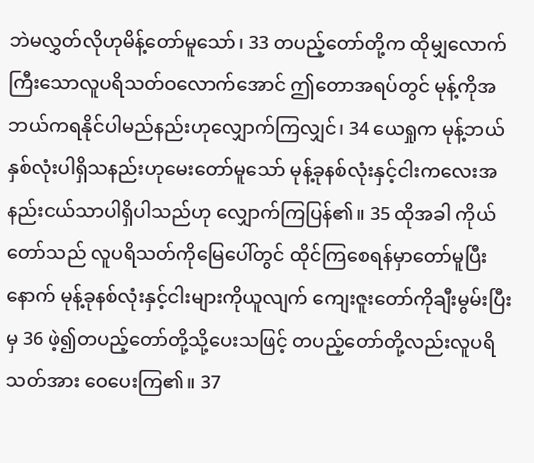ဘဲမလွှတ်လိုဟုမိန့်တော်မူသော်၊ 33 တပည့်တော်တို့က ထိုမျှလောက်ကြီးသောလူပရိသတ်ဝလောက်အောင် ဤတောအရပ်တွင် မုန့်ကိုအဘယ်ကရနိုင်ပါမည်နည်းဟုလျှောက်ကြလျှင်၊ 34 ယေရှုက မုန့်ဘယ်နှစ်လုံးပါရှိသနည်းဟုမေးတော်မူသော် မုန့်ခုနစ်လုံးနှင့်ငါးကလေးအနည်းငယ်သာပါရှိပါသည်ဟု လျှောက်ကြပြန်၏။ 35 ထိုအခါ ကိုယ်တော်သည် လူပရိသတ်ကိုမြေပေါ်တွင် ထိုင်ကြစေရန်မှာတော်မူပြီးနောက် မုန့်ခုနစ်လုံးနှင့်ငါးများကိုယူလျက် ကျေးဇူးတော်ကိုချီးမွမ်းပြီးမှ 36 ဖဲ့၍တပည့်တော်တို့သို့ပေးသဖြင့် တပည့်တော်တို့လည်းလူပရိသတ်အား ဝေပေးကြ၏။ 37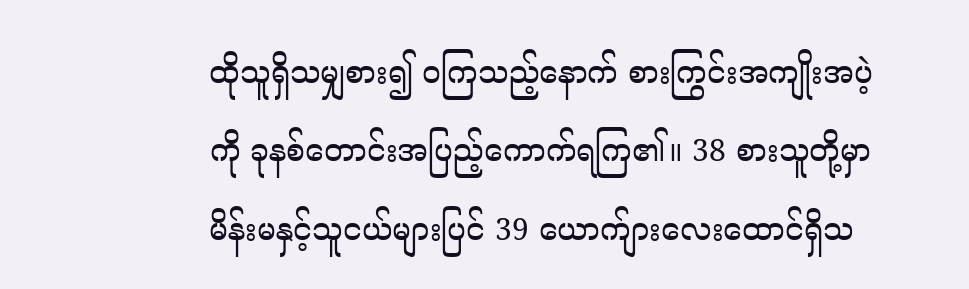ထိုသူရှိသမျှစား၍ ဝကြသည့်နောက် စားကြွင်းအကျိုးအပဲ့ကို ခုနစ်တောင်းအပြည့်ကောက်ရကြ၏။ 38 စားသူတို့မှာ မိန်းမနှင့်သူငယ်များပြင် 39 ယောက်ျားလေးထောင်ရှိသ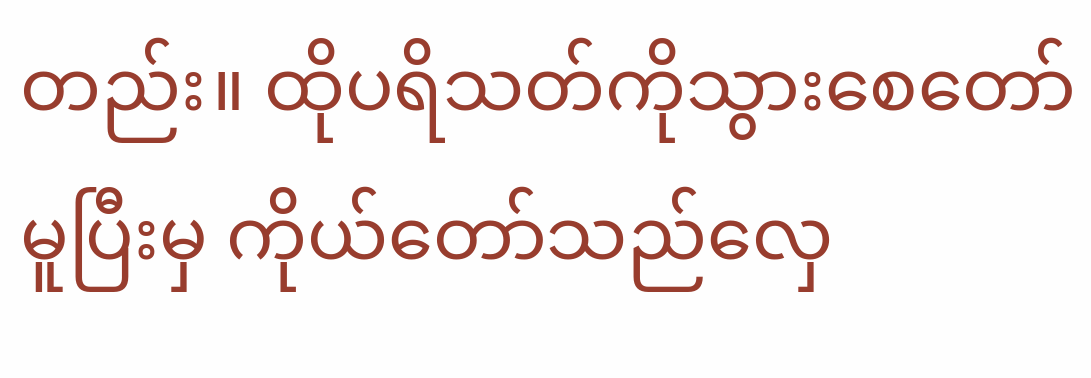တည်း။ ထိုပရိသတ်ကိုသွားစေတော်မူပြီးမှ ကိုယ်တော်သည်လှေ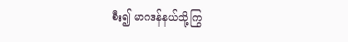စီး၍ မာဂဒန်နယ်သို့ကြွ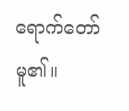ရောက်တော်မူ၏။